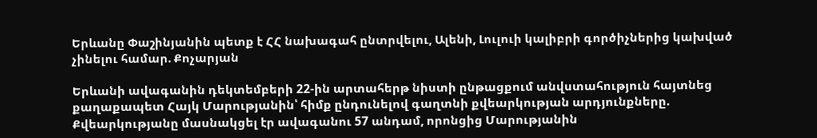Երևանը Փաշինյանին պետք է ՀՀ նախագահ ընտրվելու, Ալենի, Լուլուի կալիբրի գործիչներից կախված չինելու համար. Քոչարյան

Երևանի ավագանին դեկտեմբերի 22-ին արտահերթ նիստի ընթացքում անվստահություն հայտնեց քաղաքապետ Հայկ Մարությանին՝ հիմք ընդունելով գաղտնի քվեարկության արդյունքները. Քվեարկությանը մասնակցել էր ավագանու 57 անդամ, որոնցից Մարությանին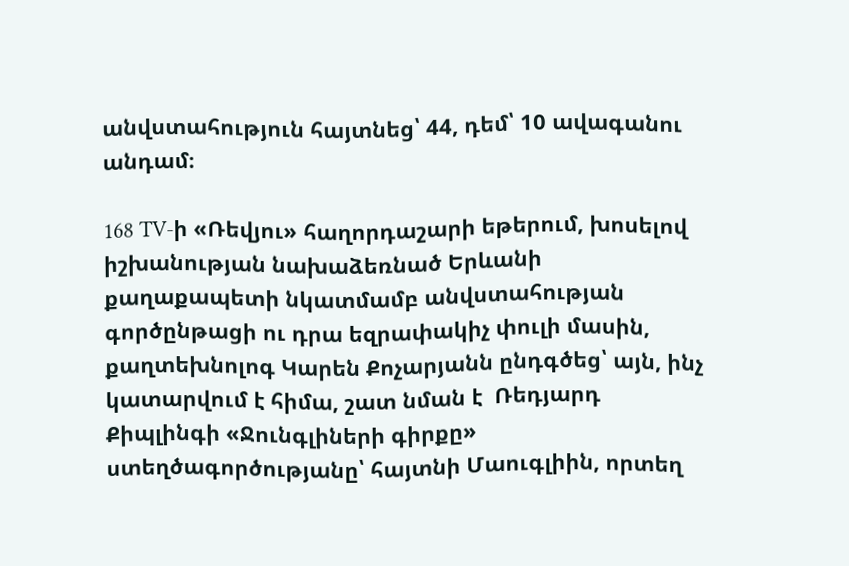անվստահություն հայտնեց՝ 44, դեմ՝ 10 ավագանու անդամ։

168 TV-ի «Ռեվյու» հաղորդաշարի եթերում, խոսելով իշխանության նախաձեռնած Երևանի քաղաքապետի նկատմամբ անվստահության գործընթացի ու դրա եզրափակիչ փուլի մասին, քաղտեխնոլոգ Կարեն Քոչարյանն ընդգծեց՝ այն, ինչ կատարվում է հիմա, շատ նման է  Ռեդյարդ Քիպլինգի «Ջունգլիների գիրքը» ստեղծագործությանը՝ հայտնի Մաուգլիին, որտեղ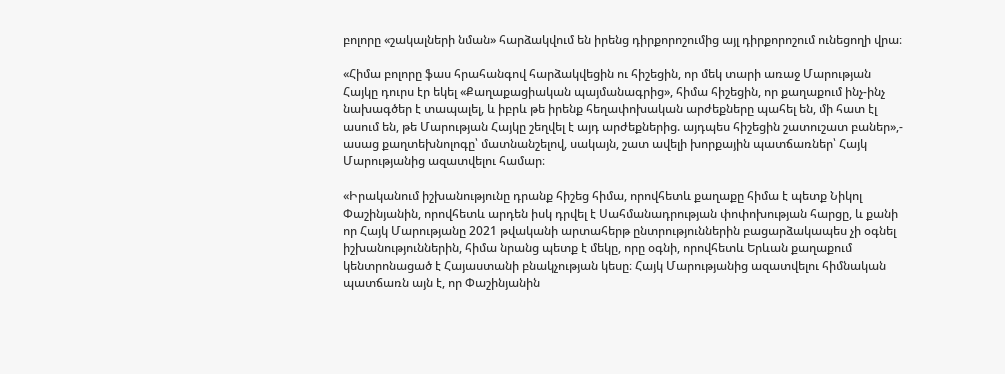բոլորը «շակալների նման» հարձակվում են իրենց դիրքորոշումից այլ դիրքորոշում ունեցողի վրա։

«Հիմա բոլորը ֆաս հրահանգով հարձակվեցին ու հիշեցին, որ մեկ տարի առաջ Մարության Հայկը դուրս էր եկել «Քաղաքացիական պայմանագրից», հիմա հիշեցին, որ քաղաքում ինչ-ինչ նախագծեր է տապալել, և իբրև թե իրենք հեղափոխական արժեքները պահել են, մի հատ էլ ասում են, թե Մարության Հայկը շեղվել է այդ արժեքներից. այդպես հիշեցին շատուշատ բաներ»,- ասաց քաղտեխնոլոգը՝ մատնանշելով, սակայն, շատ ավելի խորքային պատճառներ՝ Հայկ Մարությանից ազատվելու համար։

«Իրականում իշխանությունը դրանք հիշեց հիմա, որովհետև քաղաքը հիմա է պետք Նիկոլ Փաշինյանին, որովհետև արդեն իսկ դրվել է Սահմանադրության փոփոխության հարցը, և քանի որ Հայկ Մարությանը 2021 թվականի արտահերթ ընտրություններին բացարձակապես չի օգնել իշխանություններին, հիմա նրանց պետք է մեկը, որը օգնի, որովհետև Երևան քաղաքում կենտրոնացած է Հայաստանի բնակչության կեսը։ Հայկ Մարությանից ազատվելու հիմնական պատճառն այն է, որ Փաշինյանին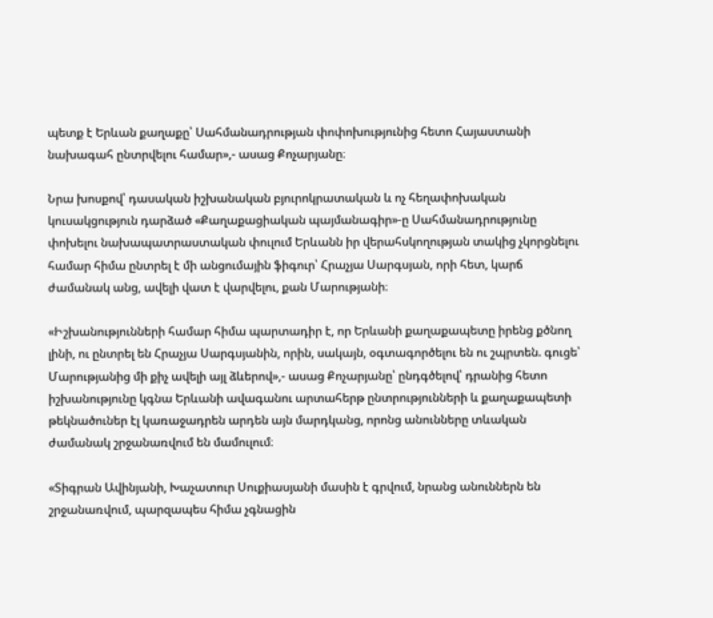պետք է Երևան քաղաքը՝ Սահմանադրության փոփոխությունից հետո Հայաստանի նախագահ ընտրվելու համար»,- ասաց Քոչարյանը։

Նրա խոսքով՝ դասական իշխանական բյուրոկրատական և ոչ հեղափոխական կուսակցություն դարձած «Քաղաքացիական պայմանագիր»-ը Սահմանադրությունը փոխելու նախապատրաստական փուլում Երևանն իր վերահսկողության տակից չկորցնելու համար հիմա ընտրել է մի անցումային ֆիգուր՝ Հրաչյա Սարգսյան, որի հետ, կարճ ժամանակ անց, ավելի վատ է վարվելու, քան Մարությանի։

«Իշխանությունների համար հիմա պարտադիր է, որ Երևանի քաղաքապետը իրենց քծնող լինի, ու ընտրել են Հրաչյա Սարգսյանին, որին, սակայն, օգտագործելու են ու շպրտեն. գուցե՝ Մարությանից մի քիչ ավելի այլ ձևերով»,- ասաց Քոչարյանը՝ ընդգծելով՝ դրանից հետո իշխանությունը կգնա Երևանի ավագանու արտահերթ ընտրությունների և քաղաքապետի թեկնածուներ էլ կառաջադրեն արդեն այն մարդկանց, որոնց անունները տևական ժամանակ շրջանառվում են մամուլում։

«Տիգրան Ավինյանի, Խաչատուր Սուքիասյանի մասին է գրվում, նրանց անուններն են շրջանառվում, պարզապես հիմա չգնացին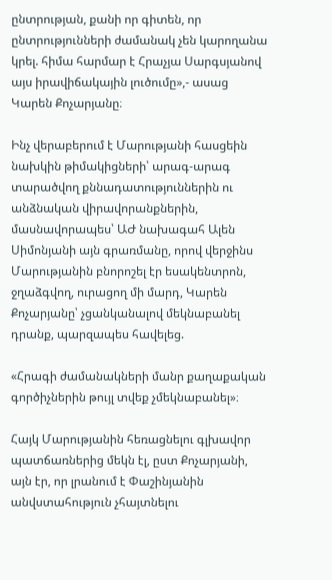ընտրության, քանի որ գիտեն, որ ընտրությունների ժամանակ չեն կարողանա կրել. հիմա հարմար է Հրաչյա Սարգսյանով այս իրավիճակային լուծումը»,- ասաց Կարեն Քոչարյանը։

Ինչ վերաբերում է Մարությանի հասցեին նախկին թիմակիցների՝ արագ-արագ տարածվող քննադատություններին ու անձնական վիրավորանքներին, մասնավորապես՝ ԱԺ նախագահ Ալեն Սիմոնյանի այն գրառմանը, որով վերջինս Մարությանին բնորոշել էր եսակենտրոն, ջղաձգվող, ուրացող մի մարդ, Կարեն Քոչարյանը՝ չցանկանալով մեկնաբանել դրանք, պարզապես հավելեց.

«Հրագի ժամանակների մանր քաղաքական գործիչներին թույլ տվեք չմեկնաբանել»։

Հայկ Մարությանին հեռացնելու գլխավոր պատճառներից մեկն էլ, ըստ Քոչարյանի, այն էր, որ լրանում է Փաշինյանին անվստահություն չհայտնելու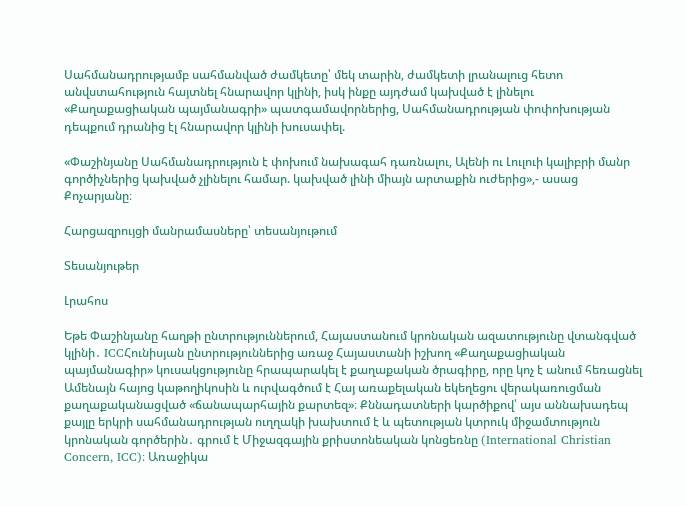Սահմանադրությամբ սահմանված ժամկետը՝ մեկ տարին, ժամկետի լրանալուց հետո անվստահություն հայտնել հնարավոր կլինի, իսկ ինքը այդժամ կախված է լինելու «Քաղաքացիական պայմանագրի» պատգամավորներից, Սահմանադրության փոփոխության դեպքում դրանից էլ հնարավոր կլինի խուսափել.

«Փաշինյանը Սահմանադրություն է փոխում նախագահ դառնալու, Ալենի ու Լուլուի կալիբրի մանր գործիչներից կախված չլինելու համար. կախված լինի միայն արտաքին ուժերից»,- ասաց Քոչարյանը։

Հարցազրույցի մանրամասները՝ տեսանյութում

Տեսանյութեր

Լրահոս

Եթե Փաշինյանը հաղթի ընտրություններում, Հայաստանում կրոնական ազատությունը վտանգված կլինի․ ICCՀունիսյան ընտրություններից առաջ Հայաստանի իշխող «Քաղաքացիական պայմանագիր» կուսակցությունը հրապարակել է քաղաքական ծրագիրը, որը կոչ է անում հեռացնել Ամենայն հայոց կաթողիկոսին և ուրվագծում է Հայ առաքելական եկեղեցու վերակառուցման քաղաքականացված «ճանապարհային քարտեզ»։ Քննադատների կարծիքով՝ այս աննախադեպ քայլը երկրի սահմանադրության ուղղակի խախտում է և պետության կտրուկ միջամտություն կրոնական գործերին․ գրում է Միջազգային քրիստոնեական կոնցեռնը (International Christian Concern, ICC)։ Առաջիկա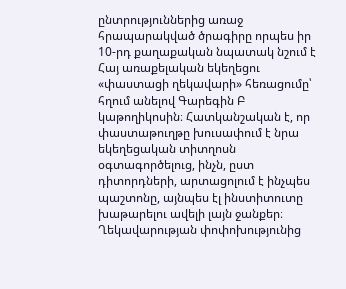ընտրություններից առաջ հրապարակված ծրագիրը որպես իր 10-րդ քաղաքական նպատակ նշում է Հայ առաքելական եկեղեցու «փաստացի ղեկավարի» հեռացումը՝ հղում անելով Գարեգին Բ կաթողիկոսին։ Հատկանշական է, որ փաստաթուղթը խուսափում է նրա եկեղեցական տիտղոսն օգտագործելուց, ինչն, ըստ դիտորդների, արտացոլում է ինչպես պաշտոնը, այնպես էլ ինստիտուտը խաթարելու ավելի լայն ջանքեր։ Ղեկավարության փոփոխությունից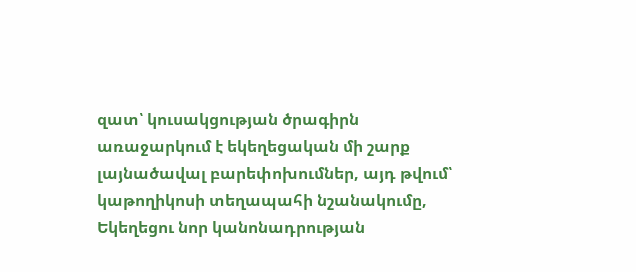զատ՝ կուսակցության ծրագիրն առաջարկում է եկեղեցական մի շարք լայնածավալ բարեփոխումներ, այդ թվում՝ կաթողիկոսի տեղապահի նշանակումը, Եկեղեցու նոր կանոնադրության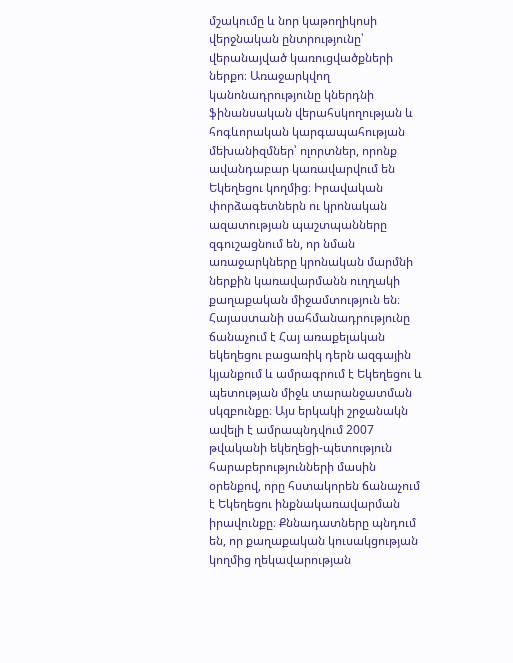մշակումը և նոր կաթողիկոսի վերջնական ընտրությունը՝ վերանայված կառուցվածքների ներքո։ Առաջարկվող կանոնադրությունը կներդնի ֆինանսական վերահսկողության և հոգևորական կարգապահության մեխանիզմներ՝ ոլորտներ, որոնք ավանդաբար կառավարվում են Եկեղեցու կողմից։ Իրավական փորձագետներն ու կրոնական ազատության պաշտպանները զգուշացնում են, որ նման առաջարկները կրոնական մարմնի ներքին կառավարմանն ուղղակի քաղաքական միջամտություն են։ Հայաստանի սահմանադրությունը ճանաչում է Հայ առաքելական եկեղեցու բացառիկ դերն ազգային կյանքում և ամրագրում է Եկեղեցու և պետության միջև տարանջատման սկզբունքը։ Այս երկակի շրջանակն ավելի է ամրապնդվում 2007 թվականի եկեղեցի-պետություն հարաբերությունների մասին օրենքով, որը հստակորեն ճանաչում է Եկեղեցու ինքնակառավարման իրավունքը։ Քննադատները պնդում են, որ քաղաքական կուսակցության կողմից ղեկավարության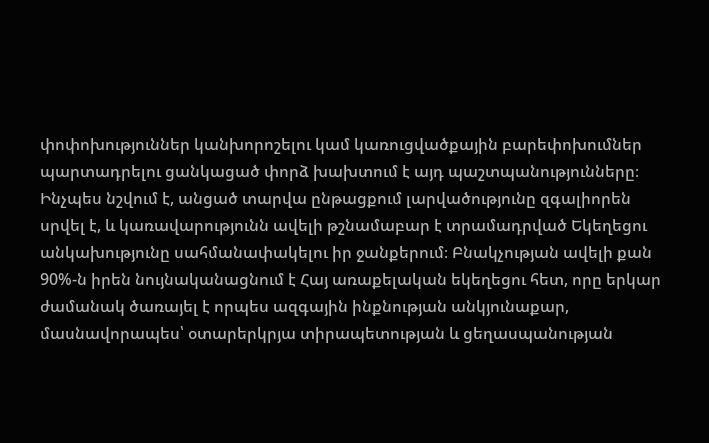փոփոխություններ կանխորոշելու կամ կառուցվածքային բարեփոխումներ պարտադրելու ցանկացած փորձ խախտում է այդ պաշտպանությունները։ Ինչպես նշվում է, անցած տարվա ընթացքում լարվածությունը զգալիորեն սրվել է, և կառավարությունն ավելի թշնամաբար է տրամադրված Եկեղեցու անկախությունը սահմանափակելու իր ջանքերում։ Բնակչության ավելի քան 90%-ն իրեն նույնականացնում է Հայ առաքելական եկեղեցու հետ, որը երկար ժամանակ ծառայել է որպես ազգային ինքնության անկյունաքար, մասնավորապես՝ օտարերկրյա տիրապետության և ցեղասպանության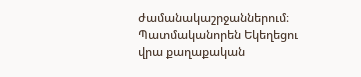ժամանակաշրջաններում։ Պատմականորեն Եկեղեցու վրա քաղաքական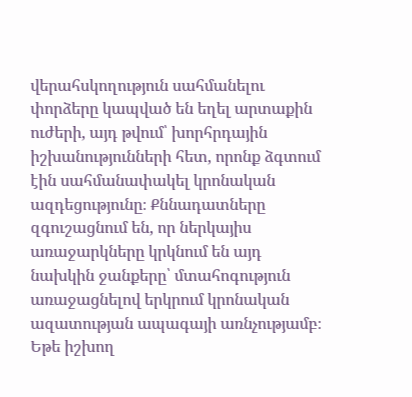վերահսկողություն սահմանելու փորձերը կապված են եղել արտաքին ուժերի, այդ թվում՝ խորհրդային իշխանությունների հետ, որոնք ձգտում էին սահմանափակել կրոնական ազդեցությունը։ Քննադատները զգուշացնում են, որ ներկայիս առաջարկները կրկնում են այդ նախկին ջանքերը՝ մտահոգություն առաջացնելով երկրում կրոնական ազատության ապագայի առնչությամբ։ Եթե իշխող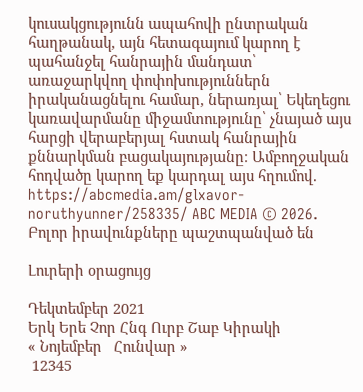կուսակցությունն ապահովի ընտրական հաղթանակ, այն հետագայում կարող է պահանջել հանրային մանդատ՝ առաջարկվող փոփոխություններն իրականացնելու համար, ներառյալ՝ Եկեղեցու կառավարմանը միջամտությունը՝ չնայած այս հարցի վերաբերյալ հստակ հանրային քննարկման բացակայությանը։ Ամբողջական հոդվածը կարող եք կարդալ այս հղումով. https://abcmedia.am/glxavor-noruthyunner/258335/ ABC MEDIA © 2026. Բոլոր իրավունքները պաշտպանված են

Լուրերի օրացույց

Դեկտեմբեր 2021
Երկ Երե Չոր Հնգ Ուրբ Շաբ Կիրակի
« Նոյեմբեր   Հունվար »
 12345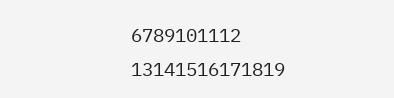6789101112
13141516171819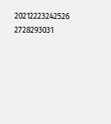20212223242526
2728293031